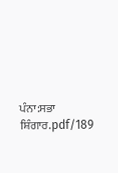ਪੰਨਾ:ਸਭਾ ਸ਼ਿੰਗਾਰ.pdf/189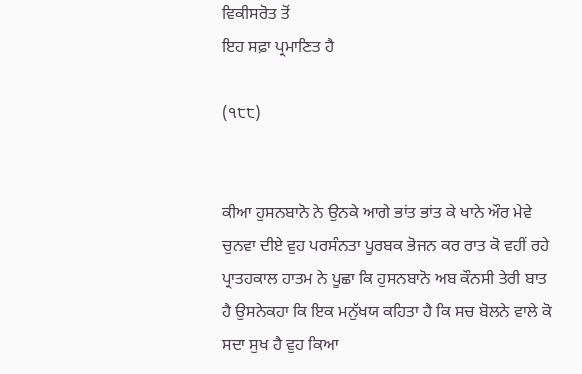ਵਿਕੀਸਰੋਤ ਤੋਂ
ਇਹ ਸਫ਼ਾ ਪ੍ਰਮਾਣਿਤ ਹੈ

(੧੮੮)


ਕੀਆ ਹੁਸਨਬਾਨੋ ਨੇ ਉਨਕੇ ਆਗੇ ਭਾਂਤ ਭਾਂਤ ਕੇ ਖਾਨੇ ਔਰ ਮੇਵੇ ਚੁਨਵਾ ਦੀਏ ਵੁਹ ਪਰਸੰਨਤਾ ਪੂਰਬਕ ਭੋਜਨ ਕਰ ਰਾਤ ਕੋ ਵਹੀਂ ਰਹੇ ਪ੍ਰਾਤਹਕਾਲ ਹਾਤਮ ਨੇ ਪੂਛਾ ਕਿ ਹੁਸਨਬਾਨੋ ਅਬ ਕੌਨਸੀ ਤੇਰੀ ਬਾਤ ਹੈ ਉਸਨੇਕਹਾ ਕਿ ਇਕ ਮਨੁੱਖਯ ਕਹਿਤਾ ਹੈ ਕਿ ਸਚ ਬੋਲਨੇ ਵਾਲੇ ਕੋ ਸਦਾ ਸੁਖ ਹੈ ਵੁਹ ਕਿਆ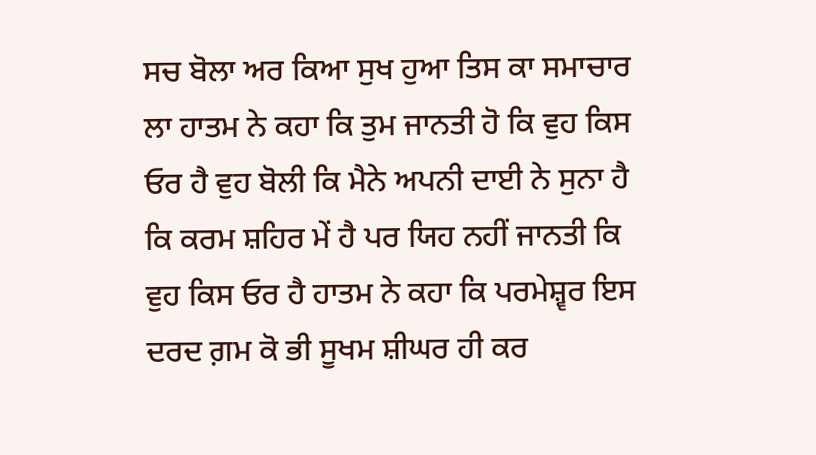ਸਚ ਬੋਲਾ ਅਰ ਕਿਆ ਸੁਖ ਹੁਆ ਤਿਸ ਕਾ ਸਮਾਚਾਰ ਲਾ ਹਾਤਮ ਨੇ ਕਹਾ ਕਿ ਤੁਮ ਜਾਨਤੀ ਹੋ ਕਿ ਵੁਹ ਕਿਸ ਓਰ ਹੈ ਵੁਹ ਬੋਲੀ ਕਿ ਮੈਨੇ ਅਪਨੀ ਦਾਈ ਨੇ ਸੁਨਾ ਹੈ ਕਿ ਕਰਮ ਸ਼ਹਿਰ ਮੇਂ ਹੈ ਪਰ ਯਿਹ ਨਹੀਂ ਜਾਨਤੀ ਕਿ ਵੁਹ ਕਿਸ ਓਰ ਹੈ ਹਾਤਮ ਨੇ ਕਹਾ ਕਿ ਪਰਮੇਸ਼੍ਵਰ ਇਸ ਦਰਦ ਗ਼ਮ ਕੋ ਭੀ ਸੂਖਮ ਸ਼ੀਘਰ ਹੀ ਕਰ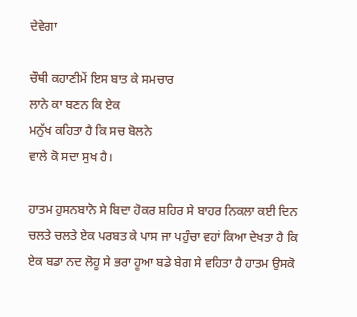ਦੇਵੇਗਾ

ਚੌਥੀ ਕਹਾਣੀਮੇਂ ਇਸ ਬਾਤ ਕੇ ਸਮਚਾਰ
ਲਾਨੇ ਕਾ ਬਣਨ ਕਿ ਏਕ
ਮਨੁੱਖ ਕਹਿਤਾ ਹੈ ਕਿ ਸਚ ਬੋਲਨੇ
ਵਾਲੇ ਕੋ ਸਦਾ ਸੁਖ ਹੈ।

ਹਾਤਮ ਹੁਸਨਬਾਨੋ ਸੇ ਬਿਦਾ ਹੋਕਰ ਸ਼ਹਿਰ ਸੇ ਬਾਹਰ ਨਿਕਲਾ ਕਈ ਦਿਨ ਚਲਤੇ ਚਲਤੇ ਏਕ ਪਰਬਤ ਕੇ ਪਾਸ ਜਾ ਪਹੁੰਚਾ ਵਹਾਂ ਕਿਆ ਦੇਖਤਾ ਹੈ ਕਿ ਏਕ ਬਡਾ ਨਦ ਲੋਹੂ ਸੇ ਭਰਾ ਹੂਆ ਬਡੇ ਬੇਗ ਸੇ ਵਹਿਤਾ ਹੈ ਹਾਤਮ ਉਸਕੋ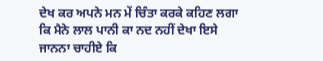ਦੇਖ ਕਰ ਅਪਨੇ ਮਨ ਮੇਂ ਚਿੰਤਾ ਕਰਕੇ ਕਹਿਣ ਲਗਾ ਕਿ ਮੈਨੇ ਲਾਲ ਪਾਨੀ ਕਾ ਨਦ ਨਹੀਂ ਦੇਖਾ ਇਸੇ ਜਾਨਨਾ ਚਾਹੀਏ ਕਿ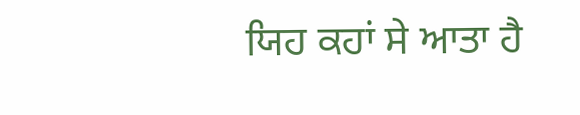ਯਿਹ ਕਹਾਂ ਸੇ ਆਤਾ ਹੈ